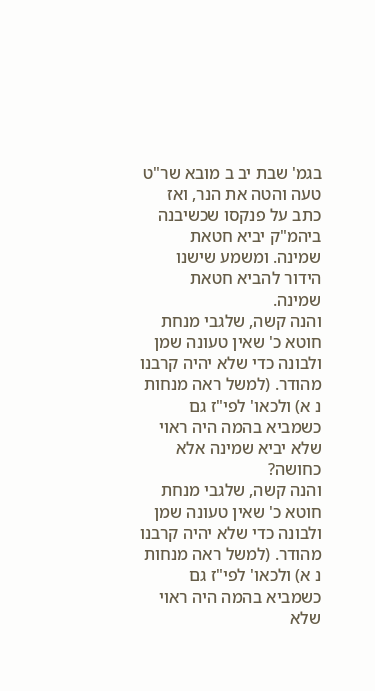בגמ' שבת יב ב מובא שר"ט טעה והטה את הנר, ואז כתב על פנקסו שכשיבנה ביהמ"ק יביא חטאת שמינה. ומשמע שישנו הידור להביא חטאת שמינה.
והנה קשה, שלגבי מנחת חוטא כ' שאין טעונה שמן ולבונה כדי שלא יהיה קרבנו מהודר. (למשל ראה מנחות נ א) ולכאו' לפי"ז גם כשמביא בהמה היה ראוי שלא יביא שמינה אלא כחושה?
והנה קשה, שלגבי מנחת חוטא כ' שאין טעונה שמן ולבונה כדי שלא יהיה קרבנו מהודר. (למשל ראה מנחות נ א) ולכאו' לפי"ז גם כשמביא בהמה היה ראוי שלא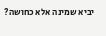יביא שמינה אלא כחושה?